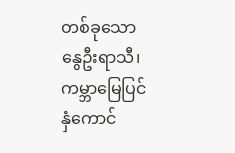တစ်ခုသော နွေဦးရာသီ၊ ကမ္ဘာမြေပြင်
နှံကောင်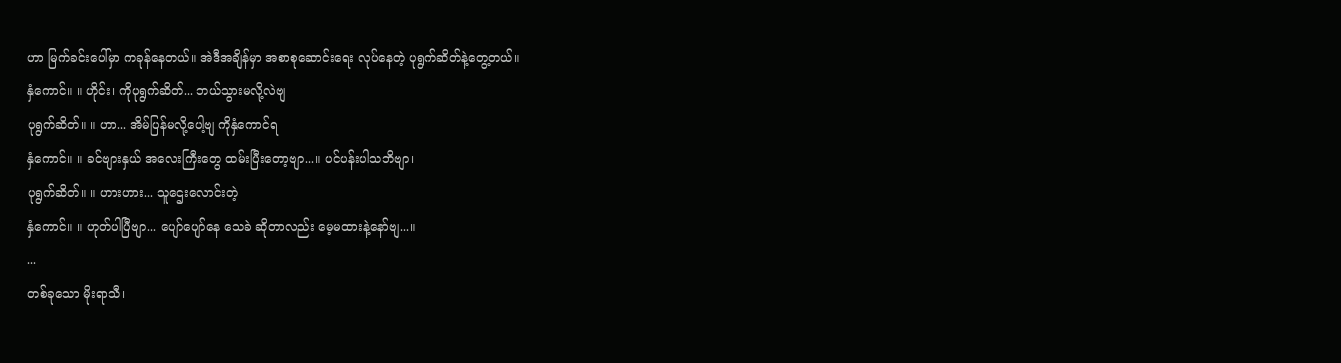ဟာ မြက်ခင်းပေါ်မှာ ကခုန်နေတယ်။ အဲဒီအချိန်မှာ အစာစုဆောင်းရေး လုပ်နေတဲ့ ပုရွက်ဆိတ်နဲ့တွေ့တယ်။
နှံကောင်။ ။ ဟိုင်း၊ ကိုပုရွက်ဆိတ်... ဘယ်သွားမလို့လဲဗျ
ပုရွက်ဆိတ်။ ။ ဟာ... အိမ်ပြန်မလို့ပေါ့ဗျ ကိုနှံကောင်ရ
နှံကောင်။ ။ ခင်ဗျားနှယ် အလေးကြီးတွေ ထမ်းပြီးတော့ဗျာ...။ ပင်ပန်းပါသဘိဗျာ၊
ပုရွက်ဆိတ်။ ။ ဟားဟား... သူဌေးလောင်းတဲ့
နှံကောင်။ ။ ဟုတ်ပါပြီဗျာ... ပျော်ပျော်နေ သေခဲ ဆိုတာလည်း မေ့မထားနဲ့နော်ဗျ...။
...
တစ်ခုသော မိုးရာသီ၊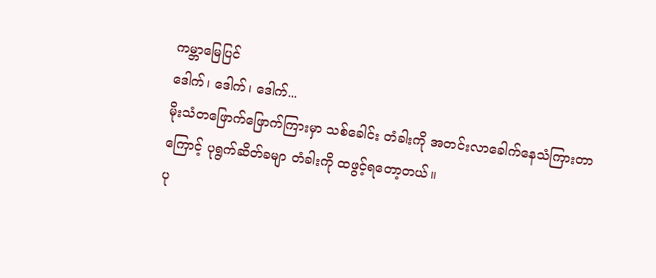ကမ္ဘာမြေပြင်
ဒေါက်၊ ဒေါက်၊ ဒေါက်...
မိုးသံတဖြောက်ဖြောက်ကြားမှာ သစ်ခေါင်း တံခါးကို အတင်းလာခေါက်နေသံကြားတာကြောင့် ပုရွက်ဆိတ်ခမျာ တံခါးကို ထဖွင့်ရတော့တယ်။
ပု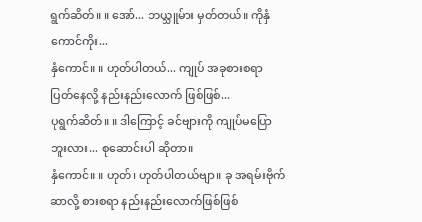ရွက်ဆိတ်။ ။ အော်... ဘယ္သူမ်ား မှတ်တယ်။ ကိုနှံကောင်ကိုး...
နှံကောင်။ ။ ဟုတ်ပါတယ်... ကျုပ် အခုစားစရာ ပြတ်နေလို့ နည်းနည်းလောက် ဖြစ်ဖြစ်...
ပုရွက်ဆိတ်။ ။ ဒါကြောင့် ခင်ဗျားကို ကျုပ်မပြောဘူးလား... စုဆောင်းပါ ဆိုတာ။
နှံကောင်။ ။ ဟုတ်၊ ဟုတ်ပါတယ်ဗျာ။ ခု အရမ်းဗိုက်ဆာလို့ စားစရာ နည်းနည်းလောက်ဖြစ်ဖြစ်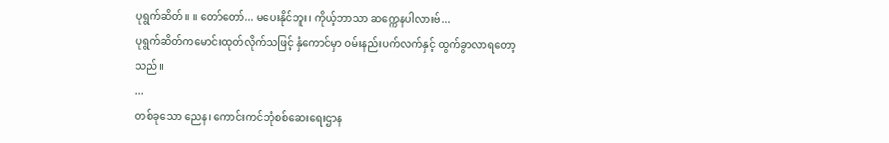ပုရွက်ဆိတ်။ ။ တော်တော်... မပေးနိုင်ဘူး၊ ကိုယ့်ဘာသာ ဆက္ကေနပါလားဗ်...
ပုရွက်ဆိတ်ကမောင်းထုတ်လိုက်သဖြင့် နှံကောင်မှာ ဝမ်းနည်းပက်လက်နှင့် ထွက်ခွာလာရတော့သည်။
...
တစ်ခုသော ညေန၊ ကောင်းကင်ဘုံစစ်ဆေးရေးဌာန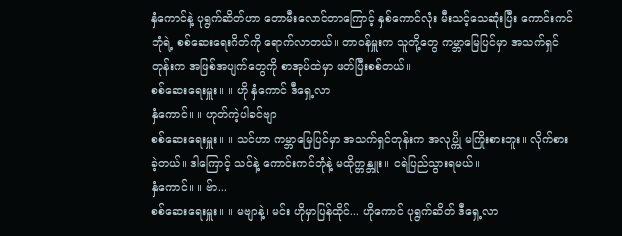နှံကောင်နဲ့ ပုရွက်ဆိတ်ဟာ တောမီးလောင်တာကြောင့် နှစ်ကောင်လုံး မီးသင့်သေဆုံးပြီး ကောင်းကင်ဘုံရဲ့ စစ်ဆေးရေးဂိတ်ကို ရောက်လာတယ်။ တာဝန်မှူးက သူတို့တွေ ကမ္ဘာမြေပြင်မှာ အသက်ရှင်တုန်းက အဖြစ်အပျက်တွေကို စာအုပ်ထဲမှာ ဖတ်ပြီးစစ်တယ်။
စစ်ဆေးရေးမှူး။ ။ ဟို နှံကောင် ဒီရှေ့လာ
နှံကောင်။ ။ ဟုတ်ကဲ့ပါခင်ဗျာ
စစ်ဆေးရေးမှူး။ ။ သင်ဟာ ကမ္ဘာမြေပြင်မှာ အသက်ရှင်တုန်းက အလုပ္ကို မကြိုးစားဘူး။ လိုက်စားခဲ့တယ်။ ဒါကြောင့် သင်နဲ့ ကောင်းကင်ဘုံနဲ့ မထိုက္တန္ဘူး။ ငရဲပြည်သွားရမယ်။
နှံကောင်။ ။ ဗ်ာ...
စစ်ဆေးရေးမှူး။ ။ မဗျာနဲ့၊ မင်း ဟိုမှာပြန်ထိုင်... ဟိုကောင် ပုရွက်ဆိတ် ဒီရှေ့လာ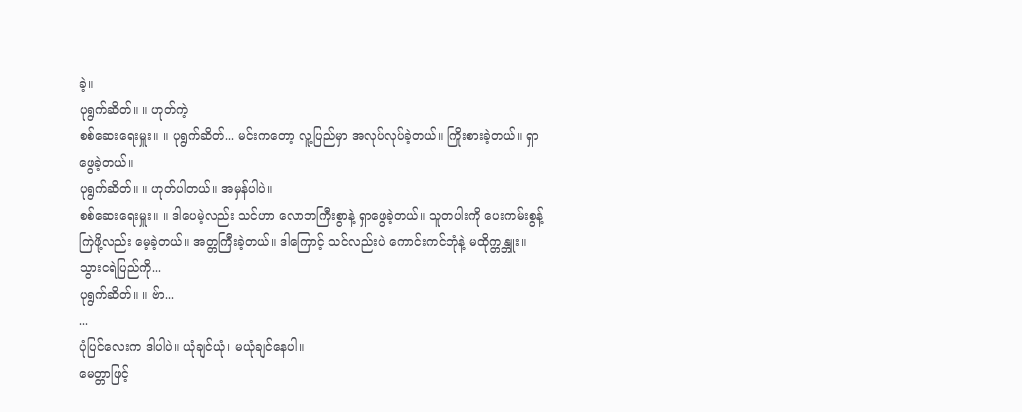ခဲ့။
ပုရွက်ဆိတ်။ ။ ဟုတ်ကဲ့
စစ်ဆေးရေးမှူး။ ။ ပုရွက်ဆိတ်... မင်းကတော့ လူ့ပြည်မှာ အလုပ်လုပ်ခဲ့တယ်။ ကြိုးစားခဲ့တယ်။ ရှာဖွေခဲ့တယ်။
ပုရွက်ဆိတ်။ ။ ဟုတ်ပါတယ်။ အမှန်ပါပဲ။
စစ်ဆေးရေးမှူး။ ။ ဒါပေမဲ့လည်း သင်ဟာ လောဘကြီးစွာနဲ့ ရှာဖွေခဲ့တယ်။ သူတပါးကို ပေးကမ်းစွန့်ကြဲဖို့လည်း မေ့ခဲ့တယ်။ အတ္တကြီးခဲ့တယ်။ ဒါကြောင့် သင်လည်းပဲ ကောင်းကင်ဘုံနဲ့ မထိုက္တန္ဘူး။ သွားငရဲပြည်ကို...
ပုရွက်ဆိတ်။ ။ ဗ်ာ...
...
ပုံပြင်လေးက ဒါပါပဲ။ ယုံချင်ယုံ၊ မယုံချင်နေပါ။
မေတ္တာဖြင့်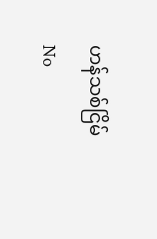ဟန်သစ်ငြိမ်
No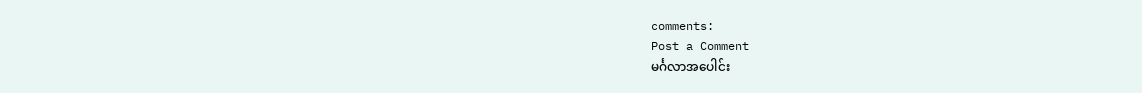comments:
Post a Comment
မင်္ဂလာအပေါင်း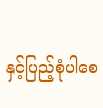နှင့်ပြည့်စုံပါစေ